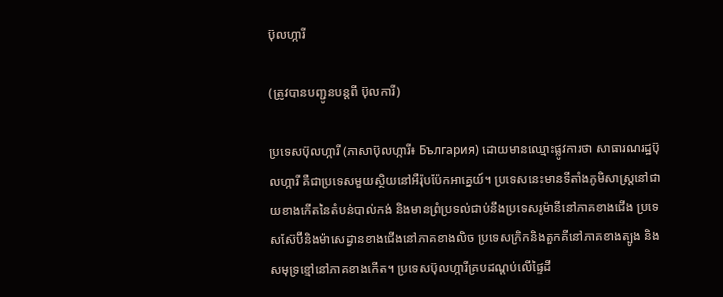ប៊ុលហ្ការី

(ត្រូវបានបញ្ជូនបន្តពី ប៊ុលការី)

ប្រទេសប៊ុលហ្ការី (ភាសាប៊ុលហ្ការី៖ България) ដោយមានឈ្មោះផ្លូវការថា សាធារណរដ្ឋប៊ុលហ្ការី គឺជាប្រទេសមួយស្ថិយនៅអឺរ៉ុបប៉ែកអាគ្នេយ៍។ ប្រទេសនេះមានទីតាំងភូមិសាស្ត្រនៅជាយខាងកើតនៃតំបន់បាល់កង់ និងមានព្រំប្រទល់ជាប់នឹងប្រទេសរូម៉ានីនៅភាគខាងជើង ប្រទេសស៊ែប៊ីនិងម៉ាសេដ្វានខាងជើងនៅភាគខាងលិច ប្រទេសក្រិកនិងតួកគីនៅភាគខាងត្បូង និងសមុទ្រខ្មៅនៅភាគខាងកើត។ ប្រទេសប៊ុលហ្ការីគ្របដណ្តប់លើផ្ទៃដី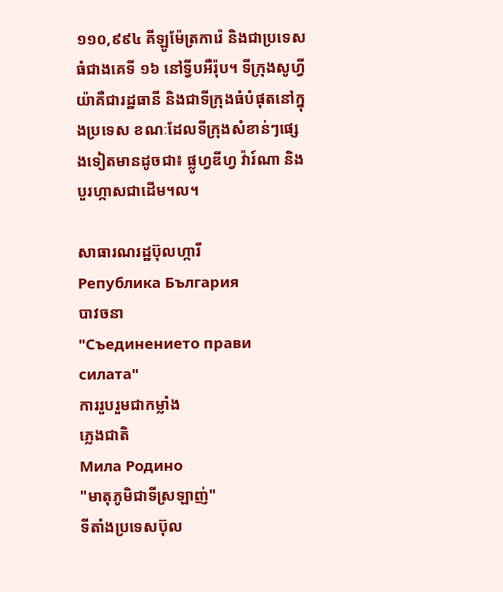១១០,៩៩៤ គីឡូម៉ែត្រការ៉េ និងជាប្រទេសធំជាងគេទី ១៦ នៅទ្វីបអឺរ៉ុប។ ទីក្រុងសូហ្វីយ៉ាគឺជារដ្ឋធានី និងជាទីក្រុងធំបំផុតនៅក្នុងប្រទេស ខណៈដែលទីក្រុងសំខាន់ៗផ្សេងទៀតមានដូចជា៖ ផ្លូហ្វឌីហ្វ វ៉ារ៍ណា និងបួរហ្កាសជាដើម។ល។

សាធារណរដ្ឋប៊ុលហ្ការី
Република България
បាវចនា
"Съединението прави силата"
ការរួបរួមជាកម្លាំង
ភ្លេងជាតិ
Мила Родино
"មាតុភូមិជាទីស្រឡាញ់"
ទីតាំងប្រទេសប៊ុល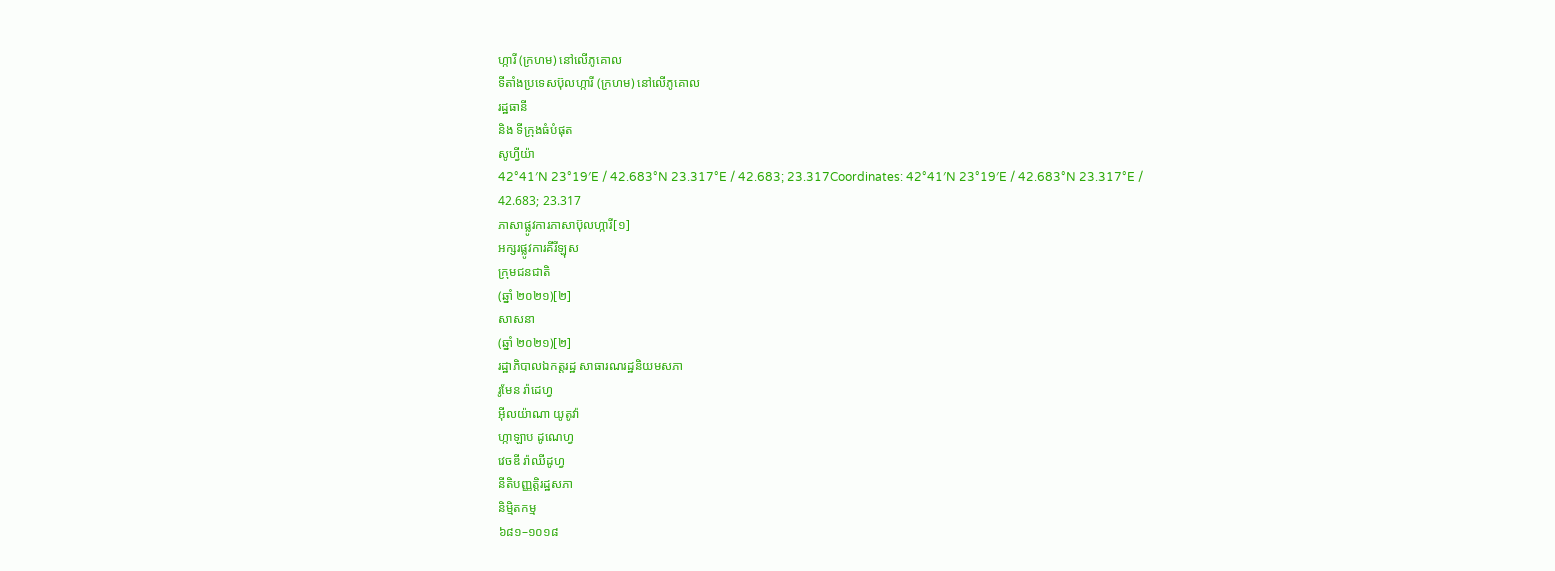ហ្ការី (ក្រហម) នៅលើភូគោល
ទីតាំងប្រទេសប៊ុលហ្ការី (ក្រហម) នៅលើភូគោល
រដ្ឋធានី
និង ទីក្រុងធំបំផុត
សូហ្វីយ៉ា
42°41′N 23°19′E / 42.683°N 23.317°E / 42.683; 23.317Coordinates: 42°41′N 23°19′E / 42.683°N 23.317°E / 42.683; 23.317
ភាសាផ្លូវការភាសាប៊ុលហ្ការី[១]
អក្សរផ្លូវការគីរីឡុស
ក្រុមជនជាតិ
(ឆ្នាំ ២០២១)[២]
សាសនា
(ឆ្នាំ ២០២១)[២]
រដ្ឋាភិបាលឯកត្តរដ្ឋ សាធារណរដ្ឋនិយមសភា
រូមែន រ៉ាដេហ្វ
អ៊ីលយ៉ាណា យូតូវ៉ា
ហ្កាឡាប ដូណេហ្វ
វេចឌី រ៉ាឈីដូហ្វ
នីតិបញ្ញត្តិរដ្ឋសភា
និម្មិតកម្ម
៦៨១–១០១៨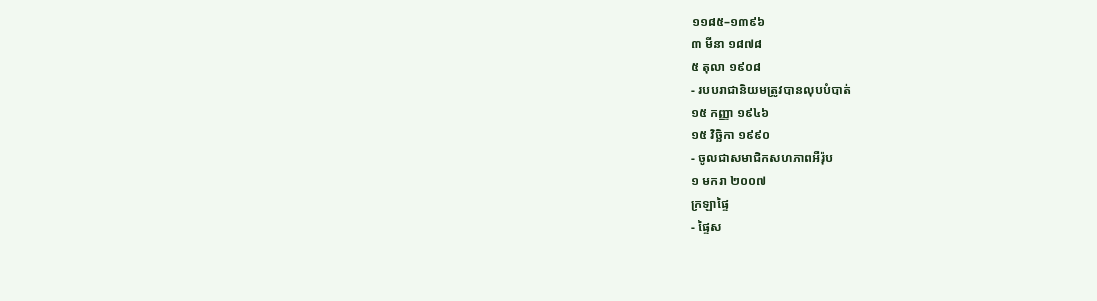១១៨៥–១៣៩៦
៣ មីនា ១៨៧៨
៥ តុលា ១៩០៨
- របបរាជានិយមត្រូវបានលុបបំបាត់
១៥ កញ្ញា ១៩៤៦
១៥ វិច្ឆិកា ១៩៩០
- ចូលជាសមាជិកសហភាពអឺរ៉ុប
១ មករា ២០០៧
ក្រឡាផ្ទៃ
- ផ្ទៃស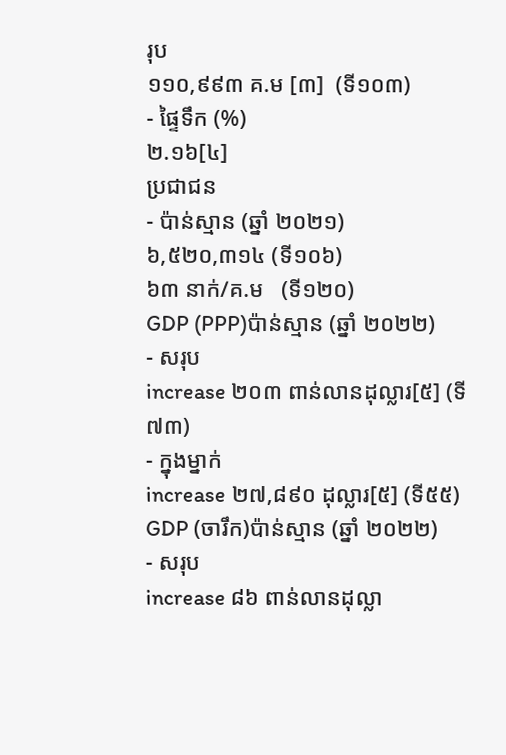រុប
១១០,៩៩៣ គ.ម [៣]  (ទី១០៣)
- ផ្ទៃទឹក (%)
២.១៦[៤]
ប្រជាជន
- ប៉ាន់ស្មាន (ឆ្នាំ ២០២១)
៦,៥២០,៣១៤ (ទី១០៦)
៦៣ នាក់/គ.ម   (ទី១២០)
GDP (PPP)ប៉ាន់ស្មាន (ឆ្នាំ ២០២២)
- សរុប
increase ២០៣ ពាន់លានដុល្លារ[៥] (ទី៧៣)
- ក្នុងម្នាក់
increase ២៧,៨៩០ ដុល្លារ[៥] (ទី៥៥)
GDP (ចារឹក)ប៉ាន់ស្មាន (ឆ្នាំ ២០២២)
- សរុប
increase ៨៦ ពាន់លានដុល្លា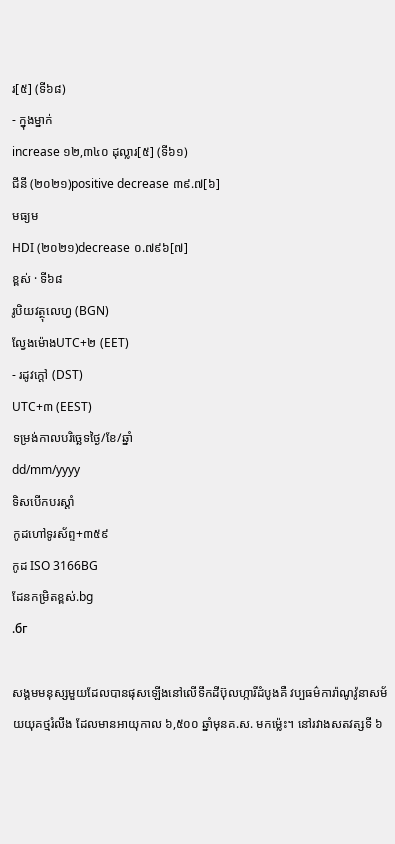រ[៥] (ទី៦៨)
- ក្នុងម្នាក់
increase ១២,៣៤០ ដុល្លារ[៥] (ទី៦១)
ជីនី (២០២១)positive decrease ៣៩.៧[៦]
មធ្យម
HDI (២០២១)decrease ០.៧៩៦[៧]
ខ្ពស់ · ទី៦៨
រូបិយវត្ថុលេហ្វ (BGN)
ល្វែងម៉ោងUTC+២ (EET)
- រដូវក្តៅ (DST)
UTC+៣ (EEST)
ទម្រង់កាលបរិច្ឆេទថ្ងៃ/ខែ/ឆ្នាំ
dd/mm/yyyy
ទិសបើកបរស្ដាំ
កូដហៅទូរស័ព្ទ+៣៥៩
កូដ ISO 3166BG
ដែនកម្រិតខ្ពស់.bg
.бг

សង្គមមនុស្សមួយដែលបានផុសឡើងនៅលើទឹកដីប៊ុលហ្ការីដំបូងគឺ វប្បធម៌ការ៉ាណូវ៉ូនាសម័យយុគថ្មរំលីង ដែលមានអាយុកាល ៦,៥០០ ឆ្នាំមុនគ.ស. មកម៉្លេះ។ នៅរវាងសតវត្សទី ៦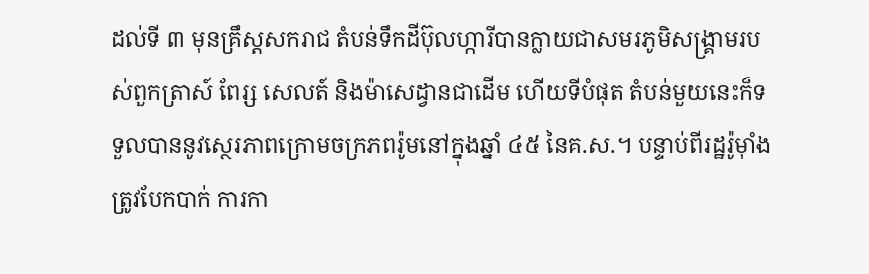ដល់ទី ៣ មុនគ្រឹស្តសករាជ តំបន់ទឹកដីប៊ុលហ្ការីបានក្លាយជាសមរភូមិសង្គ្រាមរបស់ពួកត្រាស៍ ពែរ្ស សេលត៍ និងម៉ាសេដ្វានជាដើម ហើយទីបំផុត តំបន់មួយនេះក៏ទទួលបាននូវស្ថេរភាពក្រោមចក្រភពរ៉ូមនៅក្នុងឆ្នាំ ៤៥ នៃគ.ស.។ បន្ទាប់ពីរដ្ឋរ៉ូម៉ាំងត្រូវបែកបាក់ ការកា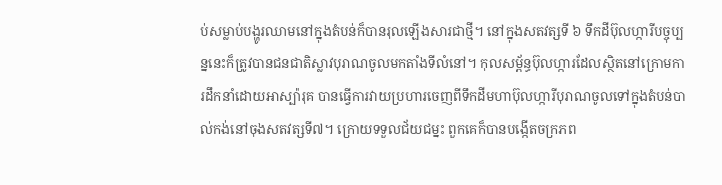ប់សម្លាប់បង្ហូរឈាមនៅក្នុងតំបន់ក៏បានរុលឡើងសារជាថ្មី។ នៅក្នុងសតវត្សទី ៦ ទឹកដីប៊ុលហ្ការីបច្ចុប្បន្ននេះក៏ត្រូវបានជនជាតិស្លាវបុរាណចូលមកតាំងទីលំនៅ។ កុលសម្ព័ន្ធប៊ុលហ្ការដែលស្ថិតនៅក្រោមការដឹកនាំដោយអាស្ប៉ារុគ បានធ្វើការវាយប្រហារចេញពីទឹកដីមហាប៊ុលហ្ការីបុរាណចូលទៅក្នុងតំបន់បាល់កង់នៅចុងសតវត្សទី៧។ ក្រោយទទួលជ័យជម្នះ ពួកគេក៏បានបង្កើតចក្រភព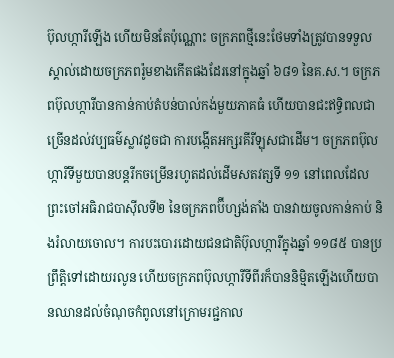ប៊ុលហ្ការីឡើង ហើយមិនតែប៉ុណ្ណោះ ចក្រភពថ្មីនេះថែមទាំងត្រូវបានទទួលស្គាល់ដោយចក្រភពរ៉ូមខាងកើតផងដែរនៅក្នុងឆ្នាំ ៦៨១ នៃគ.ស.។ ចក្រភពប៊ុលហ្ការីបានកាន់កាប់តំបន់បាល់កង់មួយភាគធំ ហើយបានជះឥទ្ធិពលជាច្រើនដល់វប្បធម៌ស្លាវដូចជា ការបង្កើតអក្សរគីរីឡុសជាដើម។ ចក្រភពប៊ុលហ្ការីទីមួយបានបន្តរីកចម្រើនរហូតដល់ដើមសតវត្សទី ១១ នៅពេលដែលព្រះចៅអធិរាជបាស៊ីលទី២ នៃចក្រភពប៊ីហ្សង់តាំង បានវាយចូលកាន់កាប់ និងរំលាយចោល។ ការបះបោរដោយជនជាតិប៊ុលហ្ការីក្នុងឆ្នាំ ១១៨៥ បានប្រព្រឹត្តិទៅដោយរលូន ហើយចក្រភពប៊ុលហ្ការីទីពីរក៏បាននិម្មិតឡើងហើយបានឈានដល់ចំណុចកំពូលនៅក្រោមរជ្ជកាល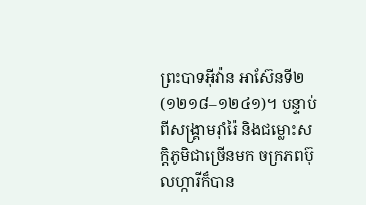ព្រះបាទអ៊ីវ៉ាន អាស៊ែនទី២ (១២១៨–១២៤១)។ បន្ទាប់ពីសង្រ្គាមរ៉ាំរ៉ៃ និងជម្លោះសក្តិភូមិជាច្រើនមក ចក្រភពប៊ុលហ្ការីក៏បាន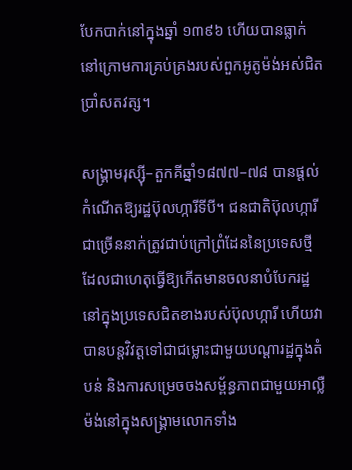បែកបាក់នៅក្នុងឆ្នាំ ១៣៩៦ ហើយបានធ្លាក់នៅក្រោមការគ្រប់គ្រងរបស់ពួកអូតូម៉ង់អស់ជិតប្រាំសតវត្ស។

សង្គ្រាមរុស្ស៊ី–តួកគីឆ្នាំ១៨៧៧–៧៨ បានផ្តល់កំណើតឱ្យរដ្ឋប៊ុលហ្ការីទីបី។ ជនជាតិប៊ុលហ្ការីជាច្រើននាក់ត្រូវជាប់ក្រៅព្រំដែននៃប្រទេសថ្មី ដែលជាហេតុធ្វើឱ្យកើតមានចលនាបំបែករដ្ឋនៅក្នុងប្រទេសជិតខាងរបស់ប៊ុលហ្ការី ហើយវាបានបន្តវិវត្តទៅជាជម្លោះជាមួយបណ្តារដ្ឋក្នុងតំបន់ និងការសម្រេចចងសម្ព័ន្ធភាពជាមួយអាល្លឺម៉ង់នៅក្នុងសង្គ្រាមលោកទាំង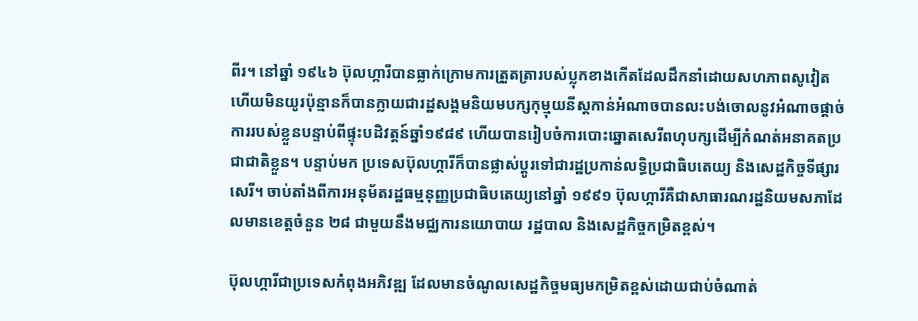ពីរ។ នៅឆ្នាំ ១៩៤៦ ប៊ុលហ្ការីបានធ្លាក់ក្រោមការត្រួតត្រារបស់ប្លុកខាងកើតដែលដឹកនាំដោយសហភាពសូវៀត ហើយមិនយូរប៉ុន្មានក៏បានក្លាយជារដ្ឋសង្គមនិយមបក្សកុម្មុយនីស្តកាន់អំណាចបានលះបង់ចោលនូវអំណាចផ្តាច់ការរបស់ខ្លួនបន្ទាប់ពីផ្ទុះបដិវត្តន៍ឆ្នាំ១៩៨៩ ហើយបានរៀបចំការបោះឆ្នោតសេរីពហុបក្សដើម្បីកំណត់អនាគតប្រជាជាតិខ្លួន។ បន្ទាប់មក ប្រទេសប៊ុលហ្ការីក៏បានផ្លាស់ប្តូរទៅជារដ្ឋប្រកាន់លទ្ធិប្រជាធិបតេយ្យ និងសេដ្ឋកិច្ចទីផ្សារសេរី។ ចាប់តាំងពីការអនុម័តរដ្ឋធម្មនុញ្ញប្រជាធិបតេយ្យនៅឆ្នាំ ១៩៩១ ប៊ុលហ្ការីគឺជាសាធារណរដ្ឋនិយមសភាដែលមានខេត្តចំនួន ២៨ ជាមួយនឹងមជ្ឈការនយោបាយ រដ្ឋបាល និងសេដ្ឋកិច្ចកម្រិតខ្ពស់។

ប៊ុលហ្ការីជាប្រទេសកំពុងអភិវឌ្ឍ ដែលមានចំណូលសេដ្ឋកិច្ចមធ្យមកម្រិតខ្ពស់ដោយជាប់ចំណាត់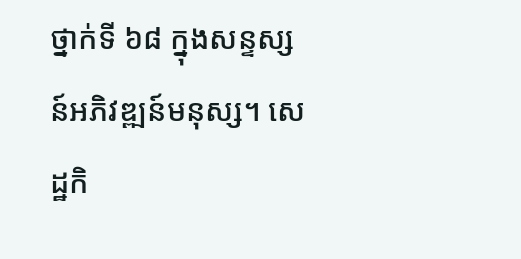ថ្នាក់ទី ៦៨ ក្នុងសន្ទស្សន៍អភិវឌ្ឍន៍មនុស្ស។ សេដ្ឋកិ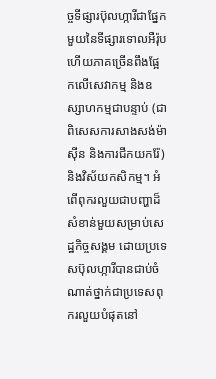ច្ចទីផ្សារប៊ុលហ្ការីជាផ្នែកមួយនៃទីផ្សារទោលអឺរ៉ុប ហើយភាគច្រើនពឹងផ្អែកលើសេវាកម្ម និងឧស្សាហកម្មជាបន្ទាប់ (ជាពិសេសការសាងសង់ម៉ាស៊ីន និងការជីកយករ៉ែ) និងវិស័យកសិកម្ម។ អំពើពុករលួយជាបញ្ហាដ៏សំខាន់មួយសម្រាប់សេដ្ឋកិច្ចសង្គម ដោយប្រទេសប៊ុលហ្ការីបានជាប់ចំណាត់ថ្នាក់ជាប្រទេសពុករលួយបំផុតនៅ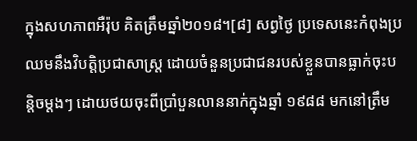ក្នុងសហភាពអឺរ៉ុប គិតត្រឹមឆ្នាំ២០១៨។[៨] សព្វថ្ងៃ ប្រទេសនេះកំពុងប្រឈមនឹងវិបត្តិប្រជាសាស្រ្ត ដោយចំនួនប្រជាជនរបស់ខ្លួនបានធ្លាក់ចុះបន្តិចម្តងៗ ដោយថយចុះពីប្រាំបួនលាននាក់ក្នុងឆ្នាំ ១៩៨៨ មកនៅត្រឹម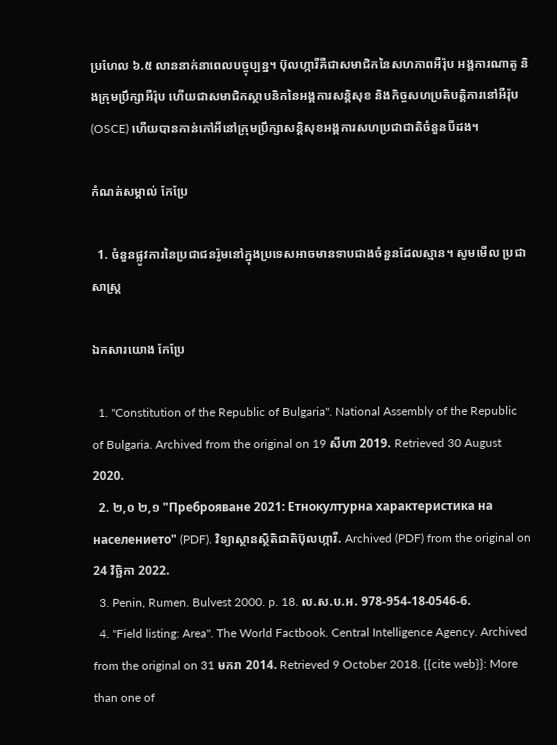ប្រហែល ៦.៥ លាននាក់នាពេលបច្ចុប្បន្ន។ ប៊ុលហ្ការីគឺជាសមាជិកនៃសហភាពអឺរ៉ុប អង្គការណាតូ និងក្រុមប្រឹក្សាអឺរ៉ុប ហើយជាសមាជិកស្ថាបនិកនៃអង្គការសន្តិសុខ និងកិច្ចសហប្រតិបត្តិការនៅអឺរ៉ុប (OSCE) ហើយបានកាន់កៅអីនៅក្រុមប្រឹក្សាសន្តិសុខអង្គការសហប្រជាជាតិចំនួនបីដង។

កំណត់សម្គាល់ កែប្រែ

  1. ចំនួនផ្លូវការនៃប្រជាជនរ៉ូមនៅក្នុងប្រទេសអាចមានទាបជាងចំនួនដែលស្មាន។ សូមមើល ប្រជាសាស្ត្រ

ឯកសារយោង កែប្រែ

  1. "Constitution of the Republic of Bulgaria". National Assembly of the Republic of Bulgaria. Archived from the original on 19 សីហា 2019. Retrieved 30 August 2020.
  2. ២,០ ២,១ "Преброяване 2021: Етнокултурна характеристика на населението" (PDF). វិទ្យាស្ថានស្ថិតិជាតិប៊ុលហ្ការី. Archived (PDF) from the original on 24 វិច្ឆិកា 2022.
  3. Penin, Rumen. Bulvest 2000. p. 18. ល.ស.ប.អ. 978-954-18-0546-6.
  4. "Field listing: Area". The World Factbook. Central Intelligence Agency. Archived from the original on 31 មករា 2014. Retrieved 9 October 2018. {{cite web}}: More than one of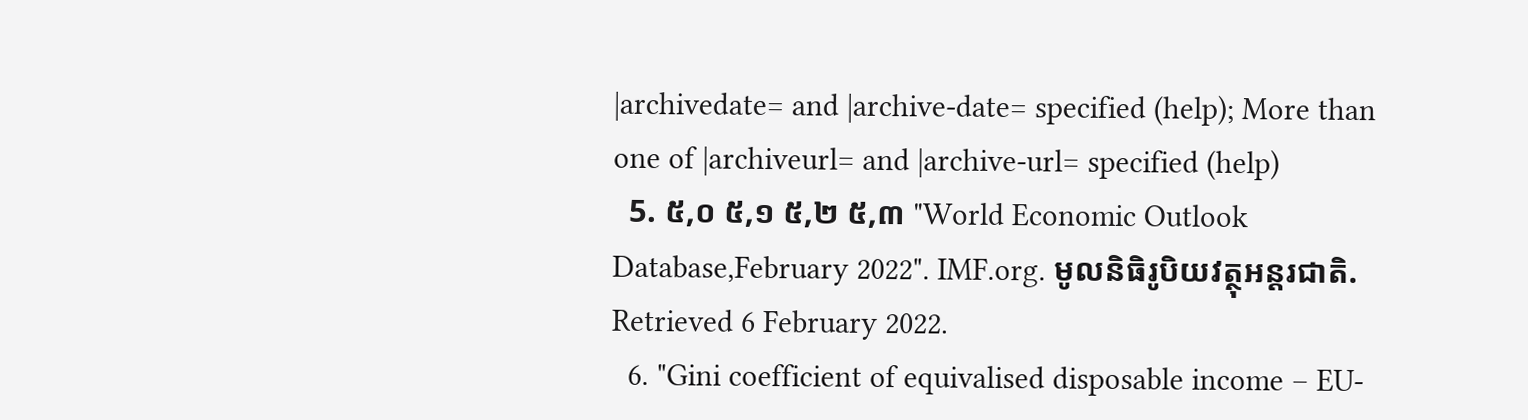|archivedate= and |archive-date= specified (help); More than one of |archiveurl= and |archive-url= specified (help)
  5. ៥,០ ៥,១ ៥,២ ៥,៣ "World Economic Outlook Database,February 2022". IMF.org. មូលនិធិរូបិយវត្ថុអន្តរជាតិ. Retrieved 6 February 2022.
  6. "Gini coefficient of equivalised disposable income – EU-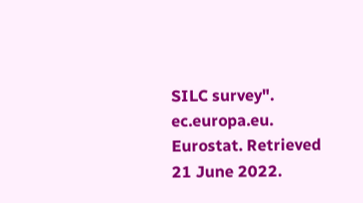SILC survey". ec.europa.eu. Eurostat. Retrieved 21 June 2022.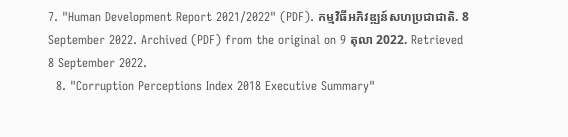7. "Human Development Report 2021/2022" (PDF). កម្មវិធីអភិវឌ្ឍន៍សហប្រជាជាតិ. 8 September 2022. Archived (PDF) from the original on 9 តុលា 2022. Retrieved 8 September 2022.
  8. "Corruption Perceptions Index 2018 Executive Summary"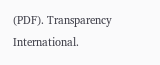(PDF). Transparency International.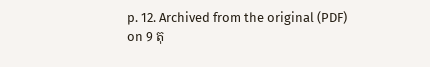p. 12. Archived from the original (PDF) on 9 តុ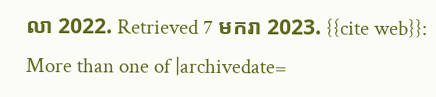លា 2022. Retrieved 7 មករា 2023. {{cite web}}: More than one of |archivedate=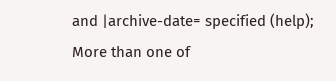and |archive-date= specified (help); More than one of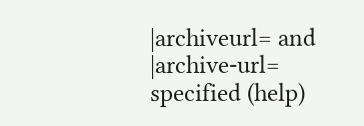|archiveurl= and |archive-url= specified (help)